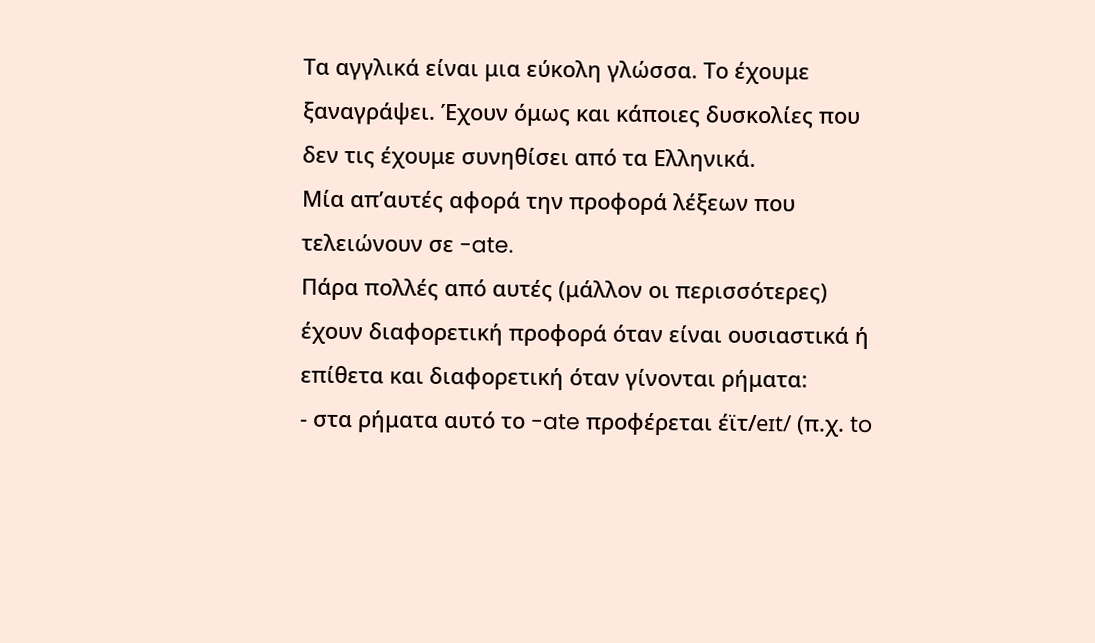Τα αγγλικά είναι μια εύκολη γλώσσα. Το έχουμε ξαναγράψει. Έχουν όμως και κάποιες δυσκολίες που δεν τις έχουμε συνηθίσει από τα Ελληνικά.
Μία απ’αυτές αφορά την προφορά λέξεων που τελειώνουν σε -ate.
Πάρα πολλές από αυτές (μάλλον οι περισσότερες) έχουν διαφορετική προφορά όταν είναι ουσιαστικά ή επίθετα και διαφορετική όταν γίνονται ρήματα:
- στα ρήματα αυτό το -ate προφέρεται έϊτ/eɪt/ (π.χ. to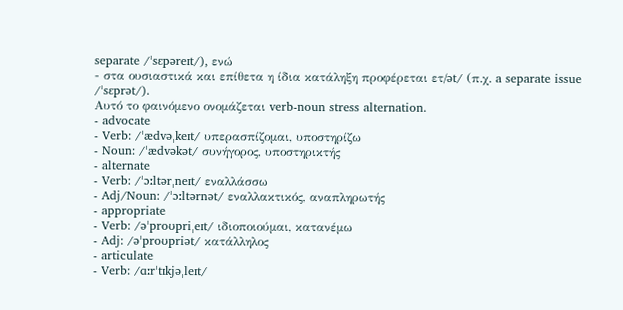separate /ˈsɛpəreɪt/), ενώ
- στα ουσιαστικά και επίθετα η ίδια κατάληξη προφέρεται ετ/ət/ (π.χ. a separate issue /ˈsɛprət/).
Αυτό το φαινόμενο ονομάζεται verb-noun stress alternation.
- advocate
- Verb: /ˈædvəˌkeɪt/ υπερασπίζομαι, υποστηρίζω
- Noun: /ˈædvəkət/ συνήγορος, υποστηρικτής
- alternate
- Verb: /ˈɔːltərˌneɪt/ εναλλάσσω
- Adj/Noun: /ˈɔːltərnət/ εναλλακτικός, αναπληρωτής
- appropriate
- Verb: /əˈproʊpriˌeɪt/ ιδιοποιούμαι, κατανέμω
- Adj: /əˈproʊpriət/ κατάλληλος
- articulate
- Verb: /ɑːrˈtɪkjəˌleɪt/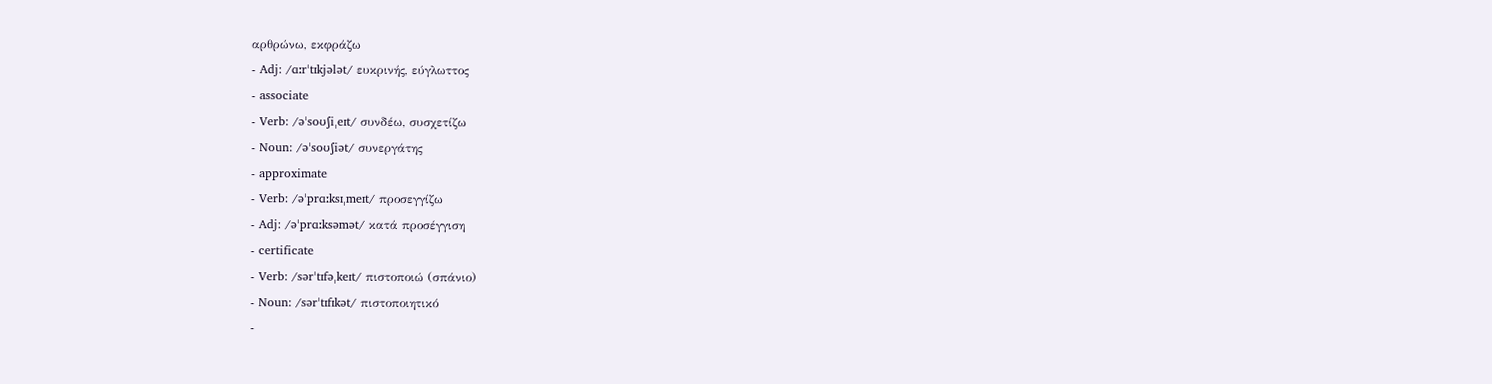αρθρώνω, εκφράζω
- Adj: /ɑːrˈtɪkjələt/ ευκρινής, εύγλωττος
- associate
- Verb: /əˈsoʊʃiˌeɪt/ συνδέω, συσχετίζω
- Noun: /əˈsoʊʃiət/ συνεργάτης
- approximate
- Verb: /əˈprɑːksɪˌmeɪt/ προσεγγίζω
- Adj: /əˈprɑːksəmət/ κατά προσέγγιση
- certificate
- Verb: /sərˈtɪfəˌkeɪt/ πιστοποιώ (σπάνιο)
- Noun: /sərˈtɪfɪkət/ πιστοποιητικό
-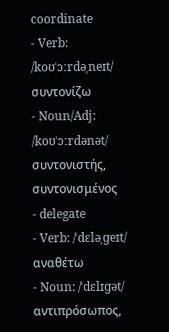coordinate
- Verb: /koʊˈɔːrdəˌneɪt/ συντονίζω
- Noun/Adj: /koʊˈɔːrdənət/ συντονιστής, συντονισμένος
- delegate
- Verb: /ˈdɛləˌɡeɪt/ αναθέτω
- Noun: /ˈdɛlɪɡət/ αντιπρόσωπος,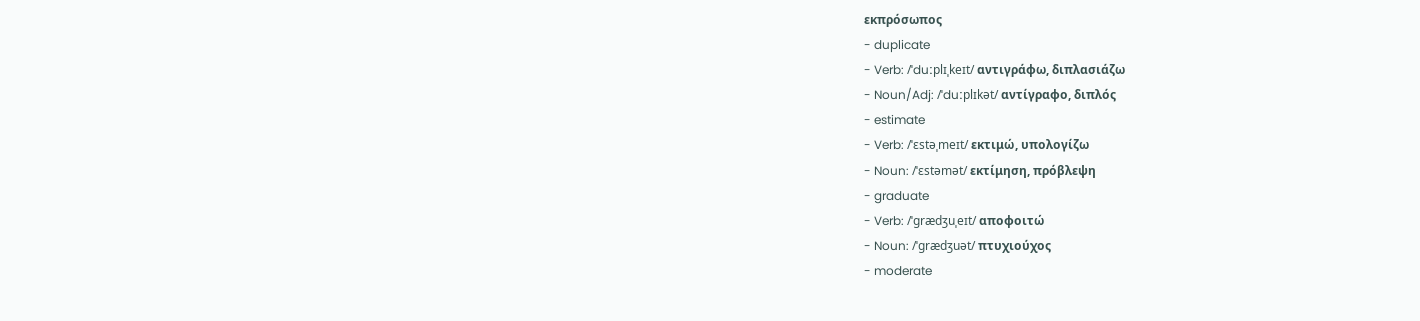εκπρόσωπος
- duplicate
- Verb: /ˈduːplɪˌkeɪt/ αντιγράφω, διπλασιάζω
- Noun/Adj: /ˈduːplɪkət/ αντίγραφο, διπλός
- estimate
- Verb: /ˈɛstəˌmeɪt/ εκτιμώ, υπολογίζω
- Noun: /ˈɛstəmət/ εκτίμηση, πρόβλεψη
- graduate
- Verb: /ˈɡrædʒuˌeɪt/ αποφοιτώ
- Noun: /ˈɡrædʒuət/ πτυχιούχος
- moderate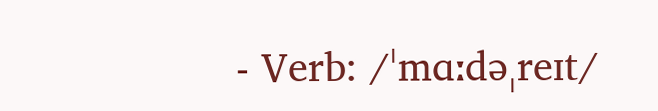- Verb: /ˈmɑːdəˌreɪt/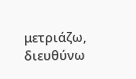μετριάζω, διευθύνω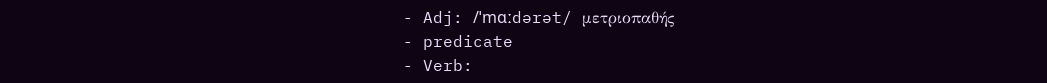- Adj: /ˈmɑːdərət/ μετριοπαθής
- predicate
- Verb: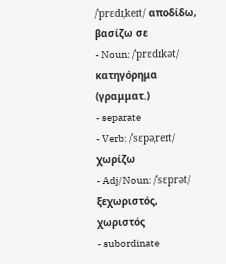/ˈprɛdɪˌkeɪt/ αποδίδω, βασίζω σε
- Noun: /ˈprɛdɪkət/ κατηγόρημα (γραμματ.)
- separate
- Verb: /ˈsɛpəˌreɪt/ χωρίζω
- Adj/Noun: /ˈsɛprət/ ξεχωριστός, χωριστός
- subordinate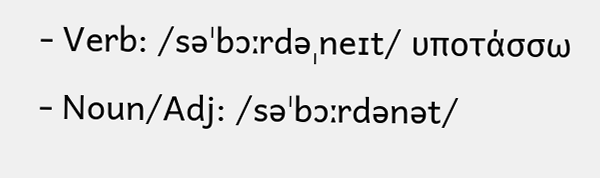- Verb: /səˈbɔːrdəˌneɪt/ υποτάσσω
- Noun/Adj: /səˈbɔːrdənət/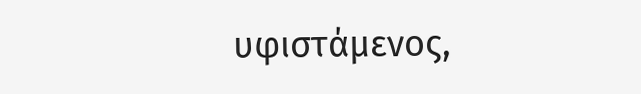υφιστάμενος,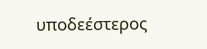υποδεέστερος